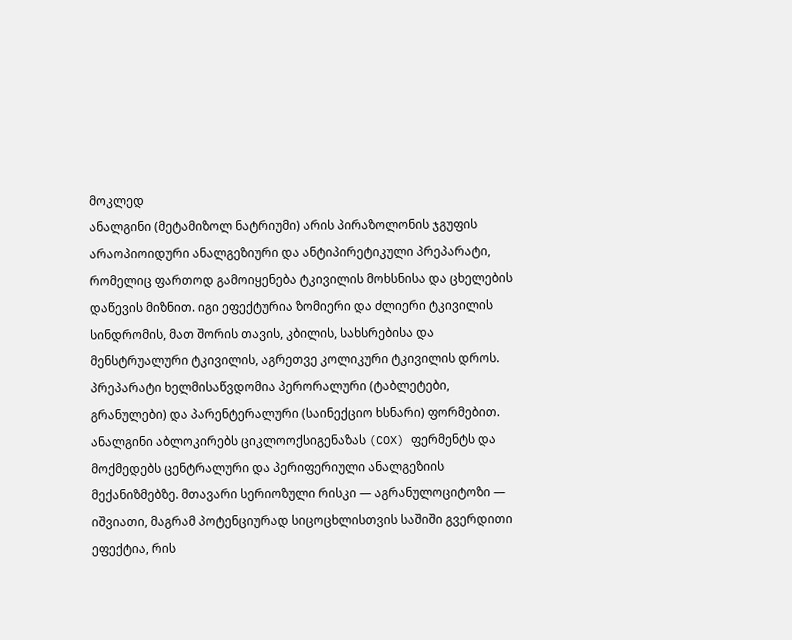მოკლედ
ანალგინი (მეტამიზოლ ნატრიუმი) არის პირაზოლონის ჯგუფის არაოპიოიდური ანალგეზიური და ანტიპირეტიკული პრეპარატი, რომელიც ფართოდ გამოიყენება ტკივილის მოხსნისა და ცხელების დაწევის მიზნით. იგი ეფექტურია ზომიერი და ძლიერი ტკივილის სინდრომის, მათ შორის თავის, კბილის, სახსრებისა და მენსტრუალური ტკივილის, აგრეთვე კოლიკური ტკივილის დროს. პრეპარატი ხელმისაწვდომია პერორალური (ტაბლეტები, გრანულები) და პარენტერალური (საინექციო ხსნარი) ფორმებით. ანალგინი აბლოკირებს ციკლოოქსიგენაზას (COX) ფერმენტს და მოქმედებს ცენტრალური და პერიფერიული ანალგეზიის მექანიზმებზე. მთავარი სერიოზული რისკი — აგრანულოციტოზი — იშვიათი, მაგრამ პოტენციურად სიცოცხლისთვის საშიში გვერდითი ეფექტია, რის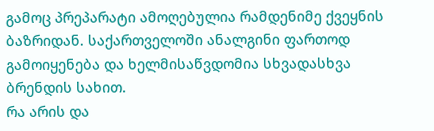გამოც პრეპარატი ამოღებულია რამდენიმე ქვეყნის ბაზრიდან. საქართველოში ანალგინი ფართოდ გამოიყენება და ხელმისაწვდომია სხვადასხვა ბრენდის სახით.
რა არის და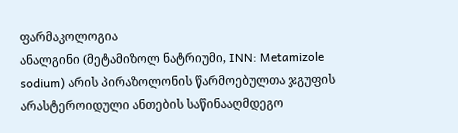ფარმაკოლოგია
ანალგინი (მეტამიზოლ ნატრიუმი, INN: Metamizole sodium) არის პირაზოლონის წარმოებულთა ჯგუფის არასტეროიდული ანთების საწინააღმდეგო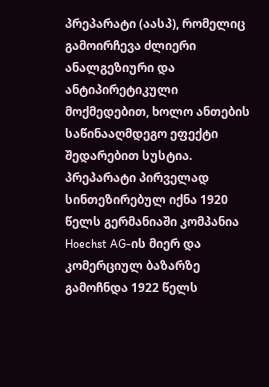პრეპარატი (აასპ), რომელიც გამოირჩევა ძლიერი ანალგეზიური და ანტიპირეტიკული მოქმედებით, ხოლო ანთების საწინააღმდეგო ეფექტი შედარებით სუსტია. პრეპარატი პირველად სინთეზირებულ იქნა 1920 წელს გერმანიაში კომპანია Hoechst AG-ის მიერ და კომერციულ ბაზარზე გამოჩნდა 1922 წელს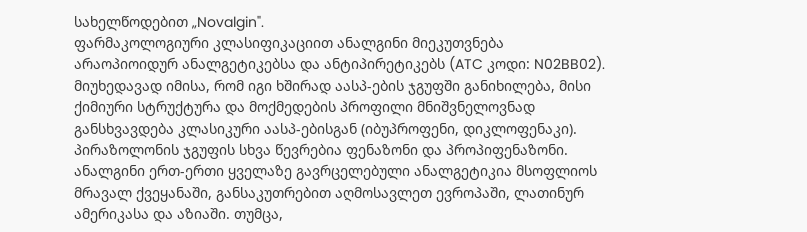სახელწოდებით „Novalgin".
ფარმაკოლოგიური კლასიფიკაციით ანალგინი მიეკუთვნება არაოპიოიდურ ანალგეტიკებსა და ანტიპირეტიკებს (ATC კოდი: N02BB02). მიუხედავად იმისა, რომ იგი ხშირად აასპ-ების ჯგუფში განიხილება, მისი ქიმიური სტრუქტურა და მოქმედების პროფილი მნიშვნელოვნად განსხვავდება კლასიკური აასპ-ებისგან (იბუპროფენი, დიკლოფენაკი). პირაზოლონის ჯგუფის სხვა წევრებია ფენაზონი და პროპიფენაზონი.
ანალგინი ერთ-ერთი ყველაზე გავრცელებული ანალგეტიკია მსოფლიოს მრავალ ქვეყანაში, განსაკუთრებით აღმოსავლეთ ევროპაში, ლათინურ ამერიკასა და აზიაში. თუმცა,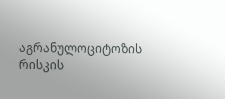აგრანულოციტოზის რისკის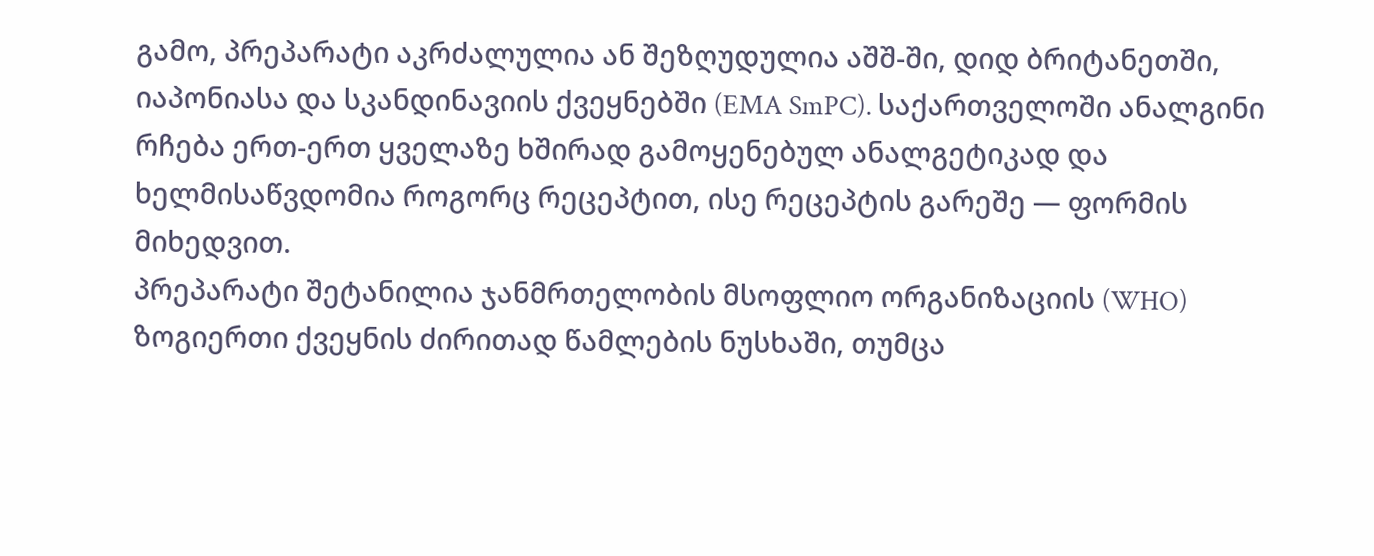გამო, პრეპარატი აკრძალულია ან შეზღუდულია აშშ-ში, დიდ ბრიტანეთში, იაპონიასა და სკანდინავიის ქვეყნებში (EMA SmPC). საქართველოში ანალგინი რჩება ერთ-ერთ ყველაზე ხშირად გამოყენებულ ანალგეტიკად და ხელმისაწვდომია როგორც რეცეპტით, ისე რეცეპტის გარეშე — ფორმის მიხედვით.
პრეპარატი შეტანილია ჯანმრთელობის მსოფლიო ორგანიზაციის (WHO) ზოგიერთი ქვეყნის ძირითად წამლების ნუსხაში, თუმცა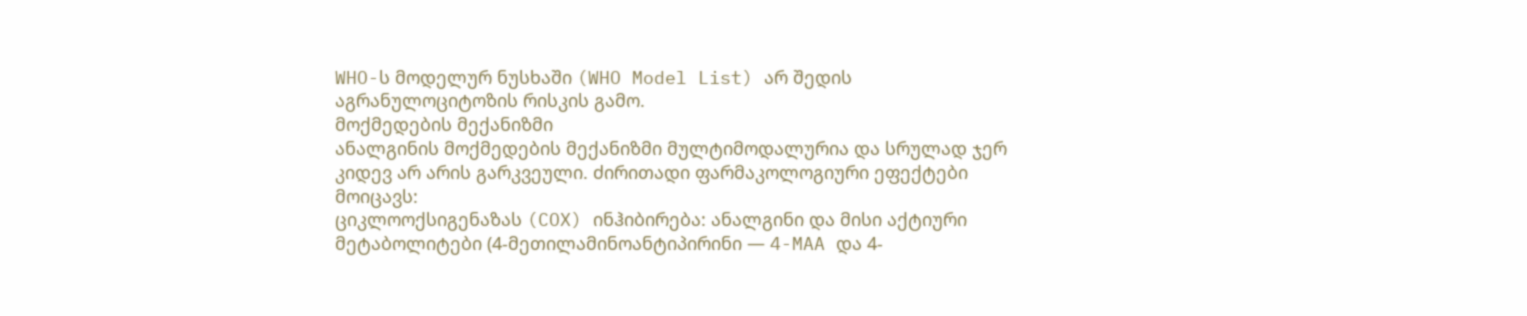WHO-ს მოდელურ ნუსხაში (WHO Model List) არ შედის აგრანულოციტოზის რისკის გამო.
მოქმედების მექანიზმი
ანალგინის მოქმედების მექანიზმი მულტიმოდალურია და სრულად ჯერ კიდევ არ არის გარკვეული. ძირითადი ფარმაკოლოგიური ეფექტები მოიცავს:
ციკლოოქსიგენაზას (COX) ინჰიბირება: ანალგინი და მისი აქტიური მეტაბოლიტები (4-მეთილამინოანტიპირინი — 4-MAA და 4-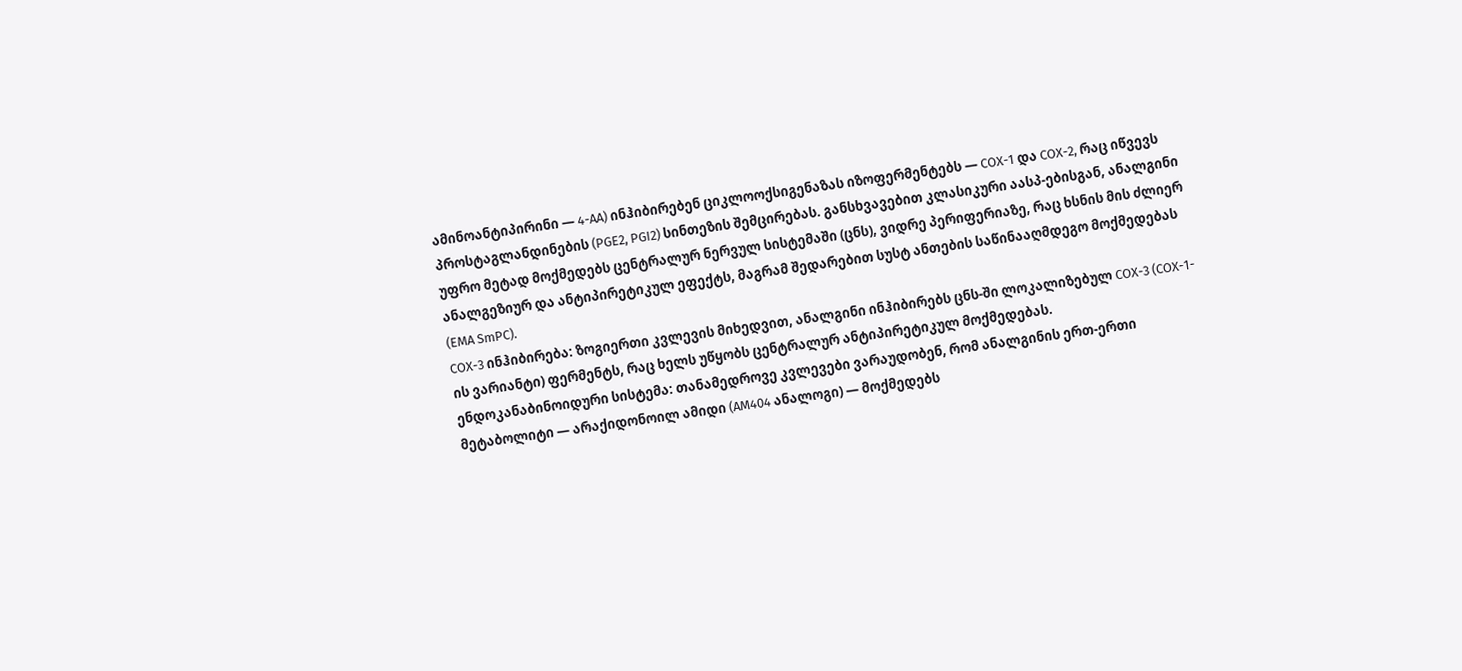ამინოანტიპირინი — 4-AA) ინჰიბირებენ ციკლოოქსიგენაზას იზოფერმენტებს — COX-1 და COX-2, რაც იწვევს პროსტაგლანდინების (PGE2, PGI2) სინთეზის შემცირებას. განსხვავებით კლასიკური აასპ-ებისგან, ანალგინი უფრო მეტად მოქმედებს ცენტრალურ ნერვულ სისტემაში (ცნს), ვიდრე პერიფერიაზე, რაც ხსნის მის ძლიერ ანალგეზიურ და ანტიპირეტიკულ ეფექტს, მაგრამ შედარებით სუსტ ანთების საწინააღმდეგო მოქმედებას (EMA SmPC).
COX-3 ინჰიბირება: ზოგიერთი კვლევის მიხედვით, ანალგინი ინჰიბირებს ცნს-ში ლოკალიზებულ COX-3 (COX-1-ის ვარიანტი) ფერმენტს, რაც ხელს უწყობს ცენტრალურ ანტიპირეტიკულ მოქმედებას.
ენდოკანაბინოიდური სისტემა: თანამედროვე კვლევები ვარაუდობენ, რომ ანალგინის ერთ-ერთი მეტაბოლიტი — არაქიდონოილ ამიდი (AM404 ანალოგი) — მოქმედებს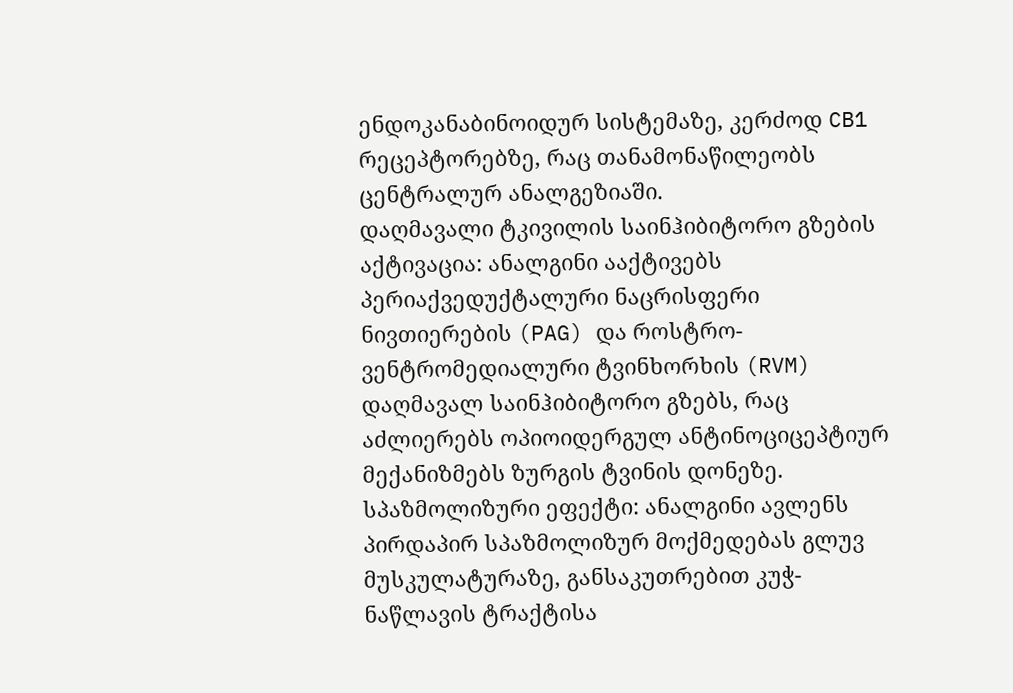ენდოკანაბინოიდურ სისტემაზე, კერძოდ CB1 რეცეპტორებზე, რაც თანამონაწილეობს ცენტრალურ ანალგეზიაში.
დაღმავალი ტკივილის საინჰიბიტორო გზების აქტივაცია: ანალგინი ააქტივებს პერიაქვედუქტალური ნაცრისფერი ნივთიერების (PAG) და როსტრო-ვენტრომედიალური ტვინხორხის (RVM) დაღმავალ საინჰიბიტორო გზებს, რაც აძლიერებს ოპიოიდერგულ ანტინოციცეპტიურ მექანიზმებს ზურგის ტვინის დონეზე.
სპაზმოლიზური ეფექტი: ანალგინი ავლენს პირდაპირ სპაზმოლიზურ მოქმედებას გლუვ მუსკულატურაზე, განსაკუთრებით კუჭ-ნაწლავის ტრაქტისა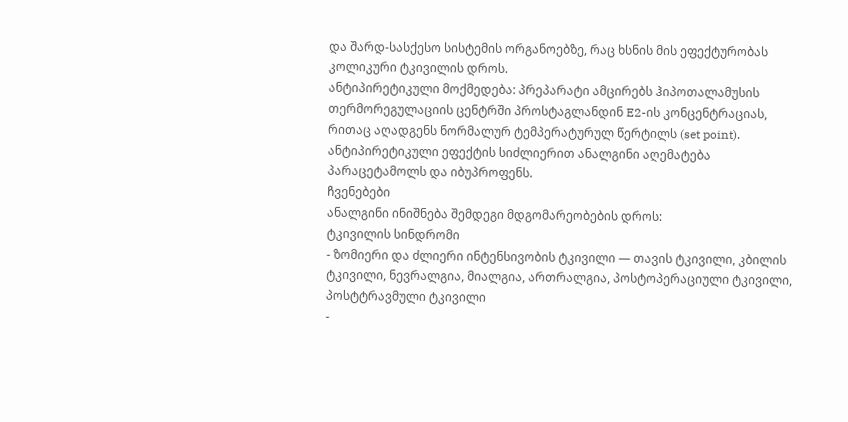და შარდ-სასქესო სისტემის ორგანოებზე, რაც ხსნის მის ეფექტურობას კოლიკური ტკივილის დროს.
ანტიპირეტიკული მოქმედება: პრეპარატი ამცირებს ჰიპოთალამუსის თერმორეგულაციის ცენტრში პროსტაგლანდინ E2-ის კონცენტრაციას, რითაც აღადგენს ნორმალურ ტემპერატურულ წერტილს (set point). ანტიპირეტიკული ეფექტის სიძლიერით ანალგინი აღემატება პარაცეტამოლს და იბუპროფენს.
ჩვენებები
ანალგინი ინიშნება შემდეგი მდგომარეობების დროს:
ტკივილის სინდრომი
- ზომიერი და ძლიერი ინტენსივობის ტკივილი — თავის ტკივილი, კბილის ტკივილი, ნევრალგია, მიალგია, ართრალგია, პოსტოპერაციული ტკივილი, პოსტტრავმული ტკივილი
-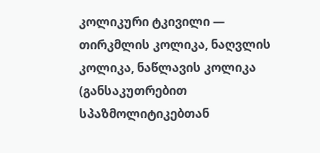კოლიკური ტკივილი — თირკმლის კოლიკა, ნაღვლის კოლიკა, ნაწლავის კოლიკა (განსაკუთრებით სპაზმოლიტიკებთან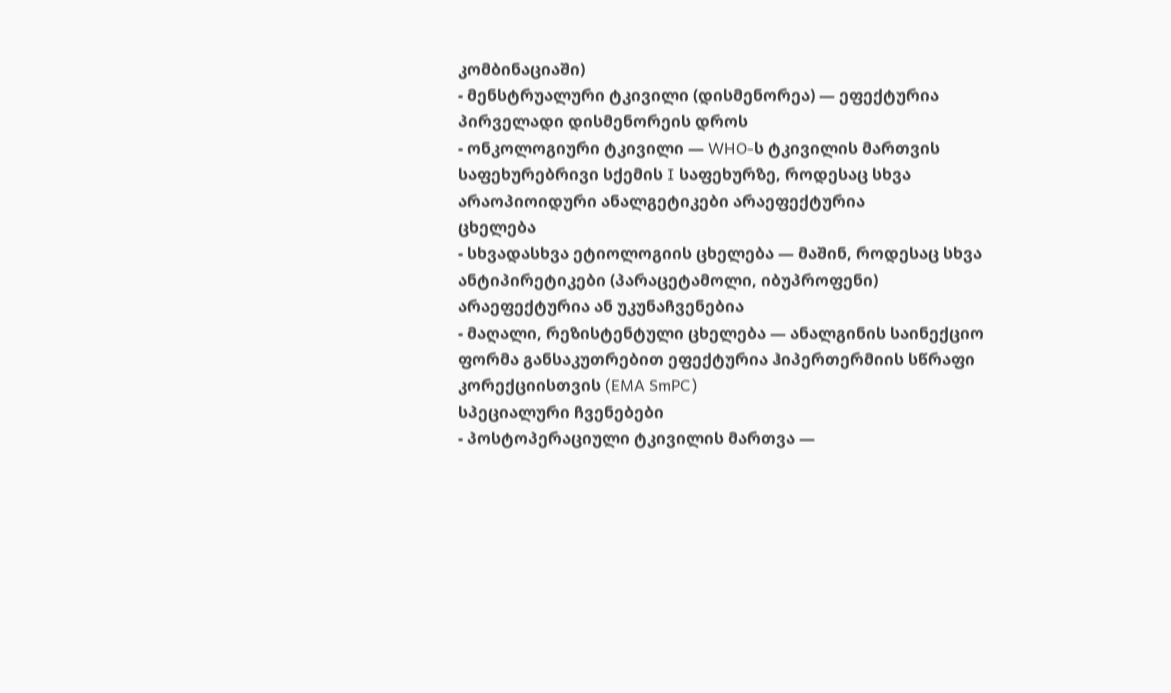კომბინაციაში)
- მენსტრუალური ტკივილი (დისმენორეა) — ეფექტურია პირველადი დისმენორეის დროს
- ონკოლოგიური ტკივილი — WHO-ს ტკივილის მართვის საფეხურებრივი სქემის I საფეხურზე, როდესაც სხვა არაოპიოიდური ანალგეტიკები არაეფექტურია
ცხელება
- სხვადასხვა ეტიოლოგიის ცხელება — მაშინ, როდესაც სხვა ანტიპირეტიკები (პარაცეტამოლი, იბუპროფენი) არაეფექტურია ან უკუნაჩვენებია
- მაღალი, რეზისტენტული ცხელება — ანალგინის საინექციო ფორმა განსაკუთრებით ეფექტურია ჰიპერთერმიის სწრაფი კორექციისთვის (EMA SmPC)
სპეციალური ჩვენებები
- პოსტოპერაციული ტკივილის მართვა —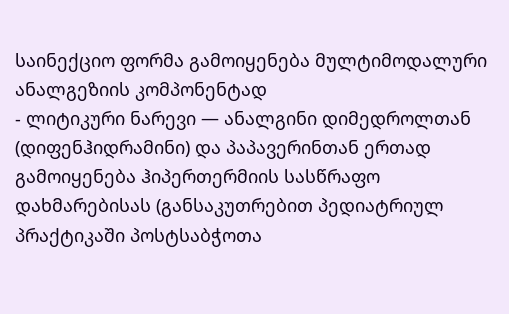საინექციო ფორმა გამოიყენება მულტიმოდალური ანალგეზიის კომპონენტად
- ლიტიკური ნარევი — ანალგინი დიმედროლთან (დიფენჰიდრამინი) და პაპავერინთან ერთად გამოიყენება ჰიპერთერმიის სასწრაფო დახმარებისას (განსაკუთრებით პედიატრიულ პრაქტიკაში პოსტსაბჭოთა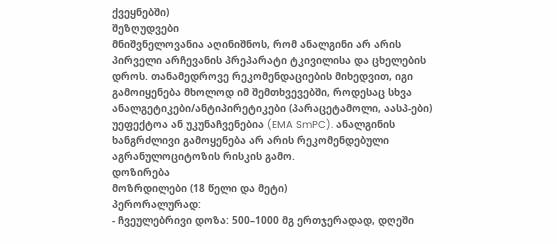ქვეყნებში)
შეზღუდვები
მნიშვნელოვანია აღინიშნოს, რომ ანალგინი არ არის პირველი არჩევანის პრეპარატი ტკივილისა და ცხელების დროს. თანამედროვე რეკომენდაციების მიხედვით, იგი გამოიყენება მხოლოდ იმ შემთხვევებში, როდესაც სხვა ანალგეტიკები/ანტიპირეტიკები (პარაცეტამოლი, აასპ-ები) უეფექტოა ან უკუნაჩვენებია (EMA SmPC). ანალგინის ხანგრძლივი გამოყენება არ არის რეკომენდებული აგრანულოციტოზის რისკის გამო.
დოზირება
მოზრდილები (18 წელი და მეტი)
პერორალურად:
- ჩვეულებრივი დოზა: 500–1000 მგ ერთჯერადად, დღეში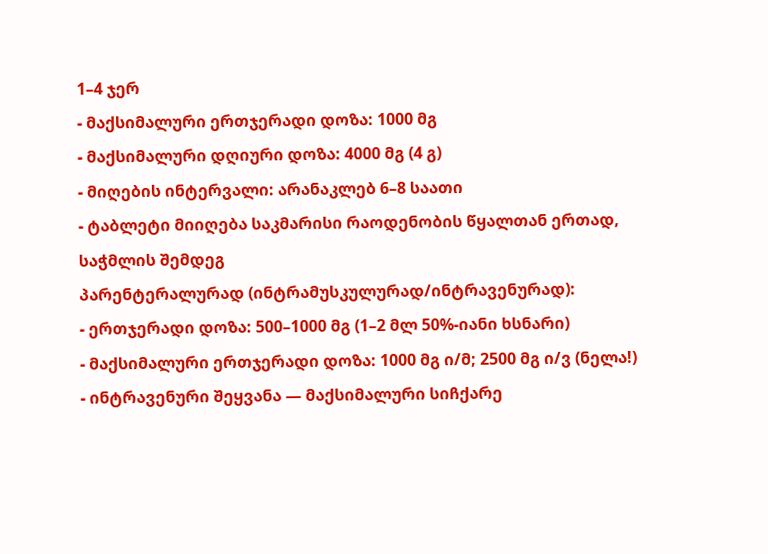1–4 ჯერ
- მაქსიმალური ერთჯერადი დოზა: 1000 მგ
- მაქსიმალური დღიური დოზა: 4000 მგ (4 გ)
- მიღების ინტერვალი: არანაკლებ 6–8 საათი
- ტაბლეტი მიიღება საკმარისი რაოდენობის წყალთან ერთად, საჭმლის შემდეგ
პარენტერალურად (ინტრამუსკულურად/ინტრავენურად):
- ერთჯერადი დოზა: 500–1000 მგ (1–2 მლ 50%-იანი ხსნარი)
- მაქსიმალური ერთჯერადი დოზა: 1000 მგ ი/მ; 2500 მგ ი/ვ (ნელა!)
- ინტრავენური შეყვანა — მაქსიმალური სიჩქარე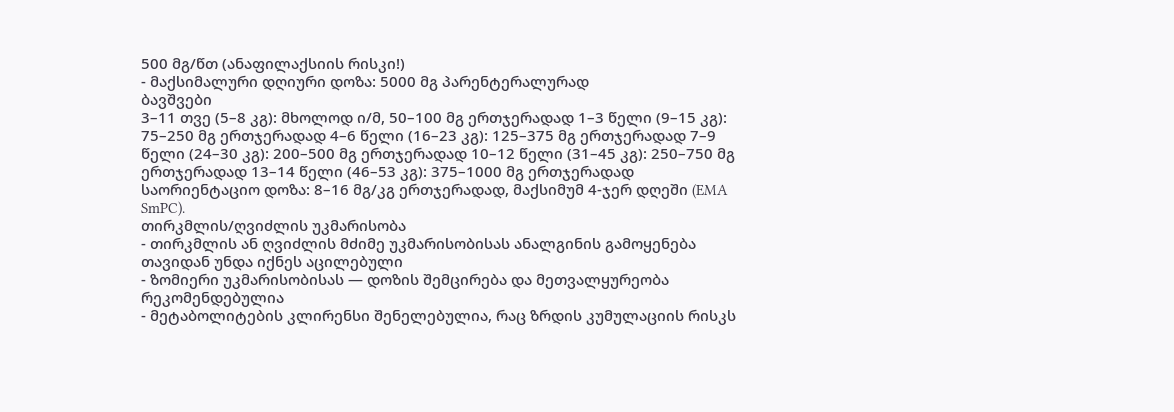500 მგ/წთ (ანაფილაქსიის რისკი!)
- მაქსიმალური დღიური დოზა: 5000 მგ პარენტერალურად
ბავშვები
3–11 თვე (5–8 კგ): მხოლოდ ი/მ, 50–100 მგ ერთჯერადად 1–3 წელი (9–15 კგ): 75–250 მგ ერთჯერადად 4–6 წელი (16–23 კგ): 125–375 მგ ერთჯერადად 7–9 წელი (24–30 კგ): 200–500 მგ ერთჯერადად 10–12 წელი (31–45 კგ): 250–750 მგ ერთჯერადად 13–14 წელი (46–53 კგ): 375–1000 მგ ერთჯერადად
საორიენტაციო დოზა: 8–16 მგ/კგ ერთჯერადად, მაქსიმუმ 4-ჯერ დღეში (EMA SmPC).
თირკმლის/ღვიძლის უკმარისობა
- თირკმლის ან ღვიძლის მძიმე უკმარისობისას ანალგინის გამოყენება თავიდან უნდა იქნეს აცილებული
- ზომიერი უკმარისობისას — დოზის შემცირება და მეთვალყურეობა რეკომენდებულია
- მეტაბოლიტების კლირენსი შენელებულია, რაც ზრდის კუმულაციის რისკს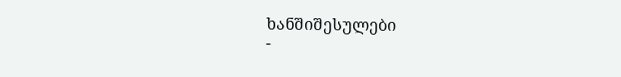ხანშიშესულები
-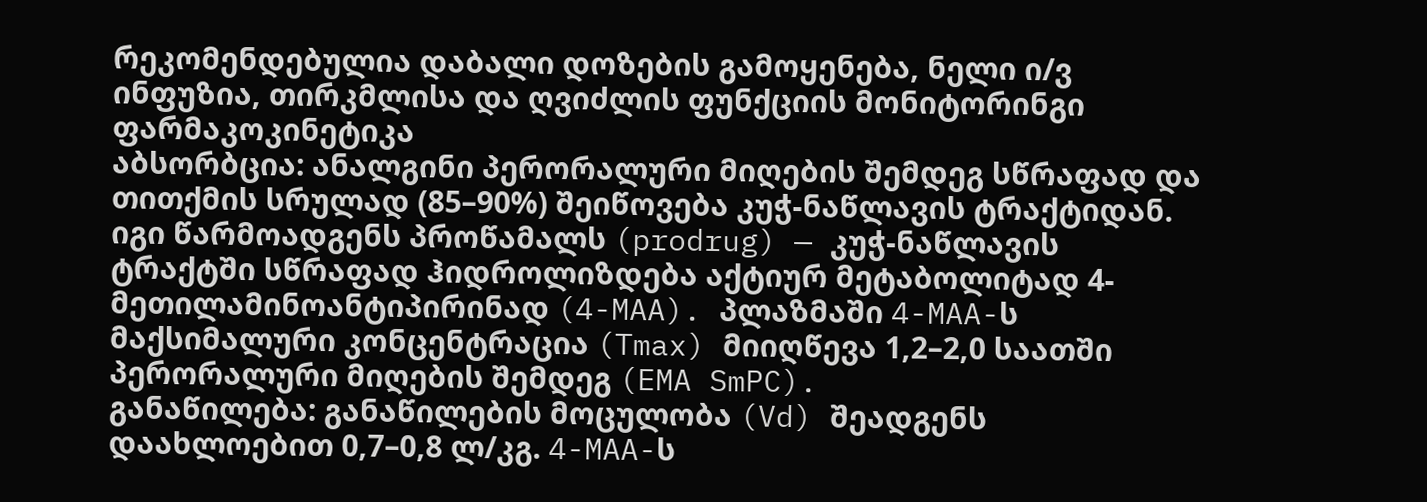რეკომენდებულია დაბალი დოზების გამოყენება, ნელი ი/ვ ინფუზია, თირკმლისა და ღვიძლის ფუნქციის მონიტორინგი
ფარმაკოკინეტიკა
აბსორბცია: ანალგინი პერორალური მიღების შემდეგ სწრაფად და თითქმის სრულად (85–90%) შეიწოვება კუჭ-ნაწლავის ტრაქტიდან. იგი წარმოადგენს პროწამალს (prodrug) — კუჭ-ნაწლავის ტრაქტში სწრაფად ჰიდროლიზდება აქტიურ მეტაბოლიტად 4-მეთილამინოანტიპირინად (4-MAA). პლაზმაში 4-MAA-ს მაქსიმალური კონცენტრაცია (Tmax) მიიღწევა 1,2–2,0 საათში პერორალური მიღების შემდეგ (EMA SmPC).
განაწილება: განაწილების მოცულობა (Vd) შეადგენს დაახლოებით 0,7–0,8 ლ/კგ. 4-MAA-ს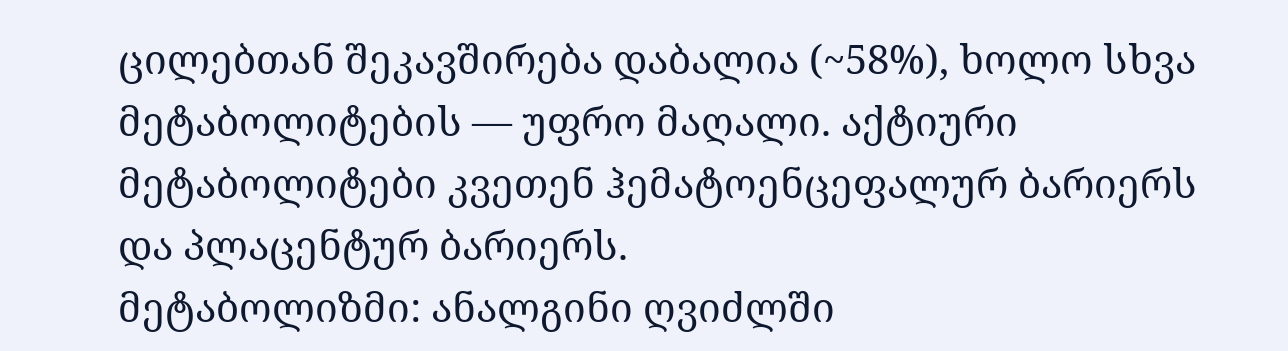ცილებთან შეკავშირება დაბალია (~58%), ხოლო სხვა მეტაბოლიტების — უფრო მაღალი. აქტიური მეტაბოლიტები კვეთენ ჰემატოენცეფალურ ბარიერს და პლაცენტურ ბარიერს.
მეტაბოლიზმი: ანალგინი ღვიძლში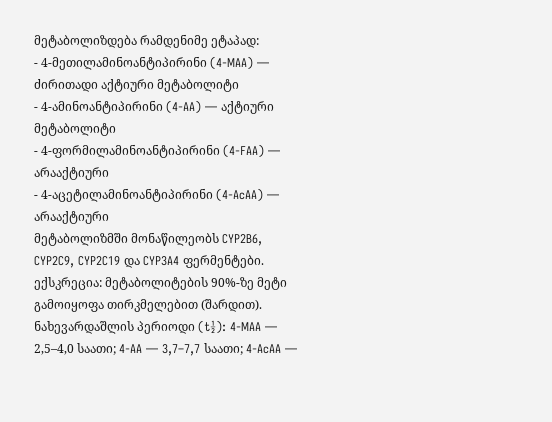მეტაბოლიზდება რამდენიმე ეტაპად:
- 4-მეთილამინოანტიპირინი (4-MAA) — ძირითადი აქტიური მეტაბოლიტი
- 4-ამინოანტიპირინი (4-AA) — აქტიური მეტაბოლიტი
- 4-ფორმილამინოანტიპირინი (4-FAA) — არააქტიური
- 4-აცეტილამინოანტიპირინი (4-AcAA) — არააქტიური
მეტაბოლიზმში მონაწილეობს CYP2B6, CYP2C9, CYP2C19 და CYP3A4 ფერმენტები.
ექსკრეცია: მეტაბოლიტების 90%-ზე მეტი გამოიყოფა თირკმელებით (შარდით). ნახევარდაშლის პერიოდი (t½): 4-MAA — 2,5–4,0 საათი; 4-AA — 3,7–7,7 საათი; 4-AcAA —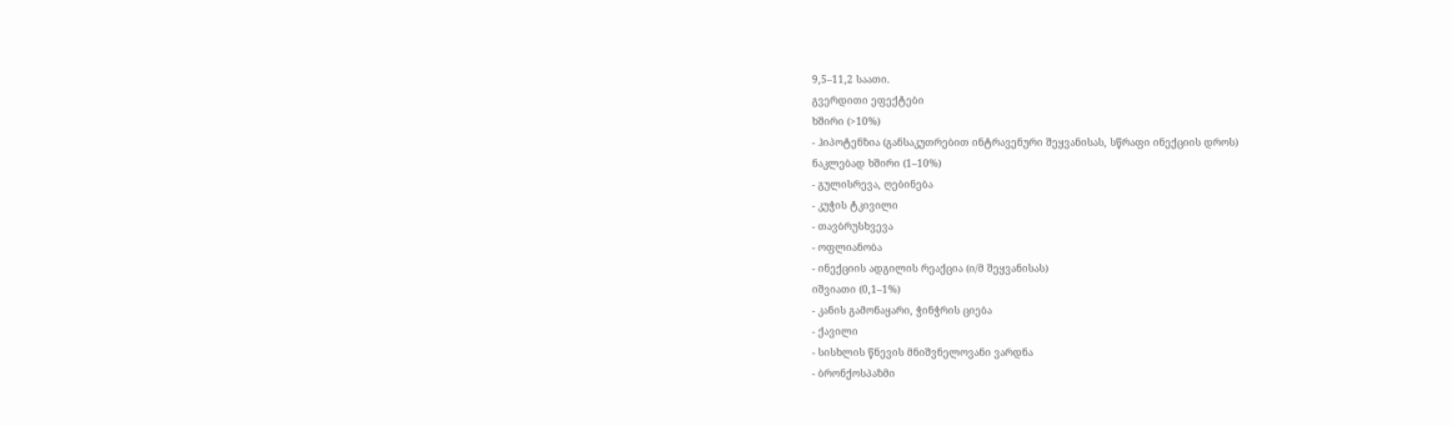9,5–11,2 საათი.
გვერდითი ეფექტები
ხშირი (>10%)
- ჰიპოტენზია (განსაკუთრებით ინტრავენური შეყვანისას, სწრაფი ინექციის დროს)
ნაკლებად ხშირი (1–10%)
- გულისრევა, ღებინება
- კუჭის ტკივილი
- თავბრუსხვევა
- ოფლიანობა
- ინექციის ადგილის რეაქცია (ი/მ შეყვანისას)
იშვიათი (0,1–1%)
- კანის გამონაყარი, ჭინჭრის ციება
- ქავილი
- სისხლის წნევის მნიშვნელოვანი ვარდნა
- ბრონქოსპაზმი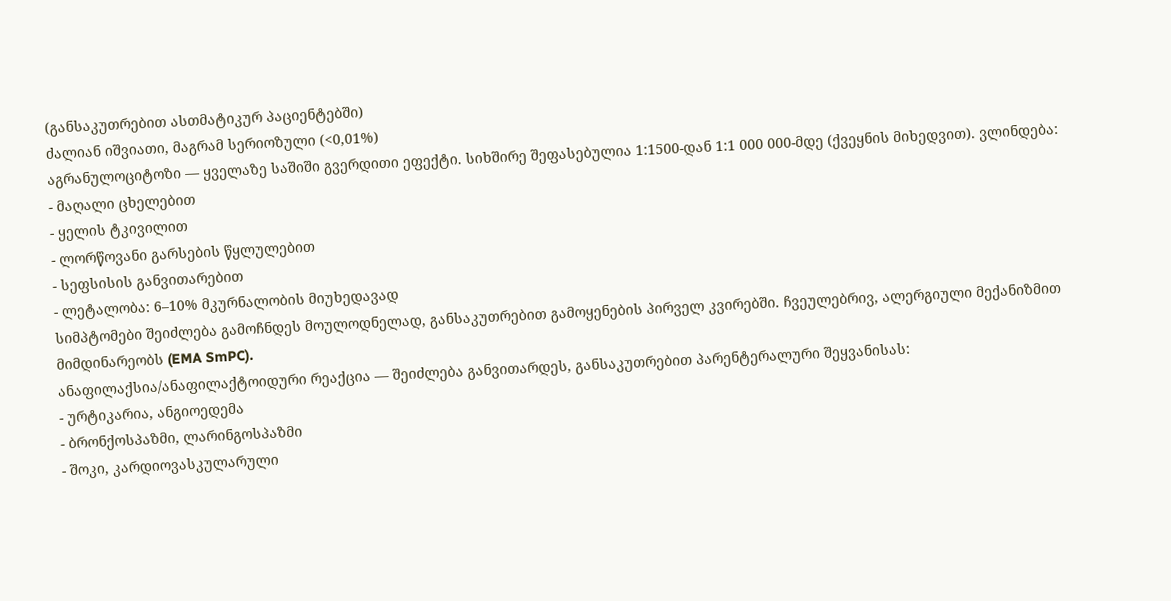(განსაკუთრებით ასთმატიკურ პაციენტებში)
ძალიან იშვიათი, მაგრამ სერიოზული (<0,01%)
აგრანულოციტოზი — ყველაზე საშიში გვერდითი ეფექტი. სიხშირე შეფასებულია 1:1500-დან 1:1 000 000-მდე (ქვეყნის მიხედვით). ვლინდება:
- მაღალი ცხელებით
- ყელის ტკივილით
- ლორწოვანი გარსების წყლულებით
- სეფსისის განვითარებით
- ლეტალობა: 6–10% მკურნალობის მიუხედავად
სიმპტომები შეიძლება გამოჩნდეს მოულოდნელად, განსაკუთრებით გამოყენების პირველ კვირებში. ჩვეულებრივ, ალერგიული მექანიზმით მიმდინარეობს (EMA SmPC).
ანაფილაქსია/ანაფილაქტოიდური რეაქცია — შეიძლება განვითარდეს, განსაკუთრებით პარენტერალური შეყვანისას:
- ურტიკარია, ანგიოედემა
- ბრონქოსპაზმი, ლარინგოსპაზმი
- შოკი, კარდიოვასკულარული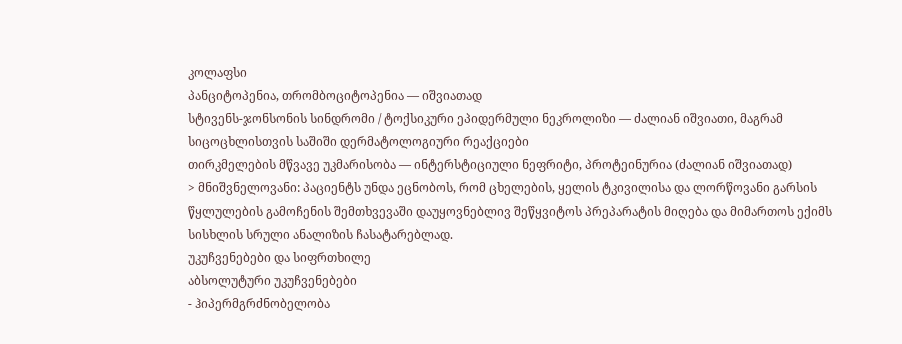კოლაფსი
პანციტოპენია, თრომბოციტოპენია — იშვიათად
სტივენს-ჯონსონის სინდრომი / ტოქსიკური ეპიდერმული ნეკროლიზი — ძალიან იშვიათი, მაგრამ სიცოცხლისთვის საშიში დერმატოლოგიური რეაქციები
თირკმელების მწვავე უკმარისობა — ინტერსტიციული ნეფრიტი, პროტეინურია (ძალიან იშვიათად)
> მნიშვნელოვანი: პაციენტს უნდა ეცნობოს, რომ ცხელების, ყელის ტკივილისა და ლორწოვანი გარსის წყლულების გამოჩენის შემთხვევაში დაუყოვნებლივ შეწყვიტოს პრეპარატის მიღება და მიმართოს ექიმს სისხლის სრული ანალიზის ჩასატარებლად.
უკუჩვენებები და სიფრთხილე
აბსოლუტური უკუჩვენებები
- ჰიპერმგრძნობელობა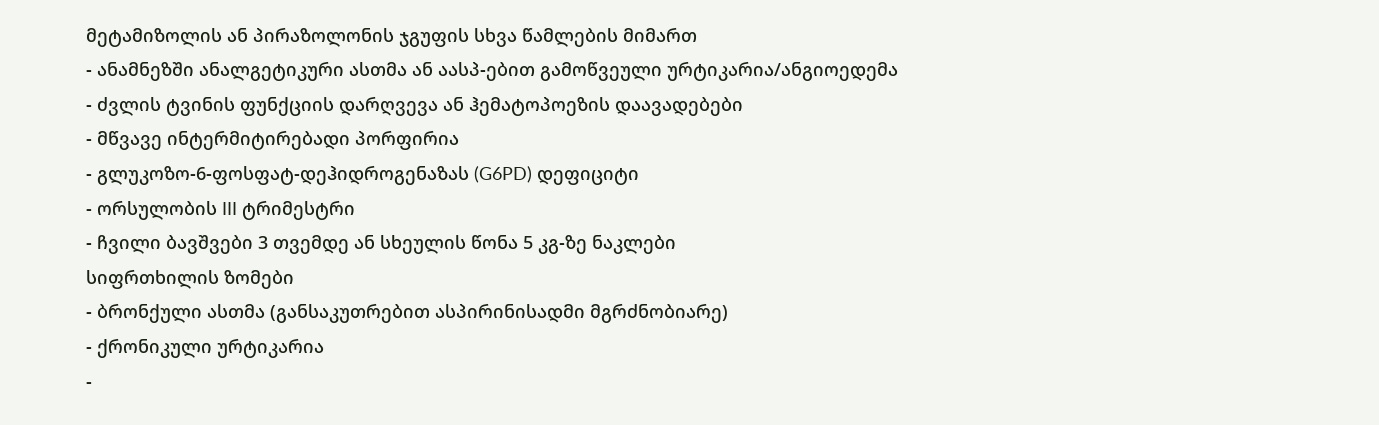მეტამიზოლის ან პირაზოლონის ჯგუფის სხვა წამლების მიმართ
- ანამნეზში ანალგეტიკური ასთმა ან აასპ-ებით გამოწვეული ურტიკარია/ანგიოედემა
- ძვლის ტვინის ფუნქციის დარღვევა ან ჰემატოპოეზის დაავადებები
- მწვავე ინტერმიტირებადი პორფირია
- გლუკოზო-6-ფოსფატ-დეჰიდროგენაზას (G6PD) დეფიციტი
- ორსულობის III ტრიმესტრი
- ჩვილი ბავშვები 3 თვემდე ან სხეულის წონა 5 კგ-ზე ნაკლები
სიფრთხილის ზომები
- ბრონქული ასთმა (განსაკუთრებით ასპირინისადმი მგრძნობიარე)
- ქრონიკული ურტიკარია
-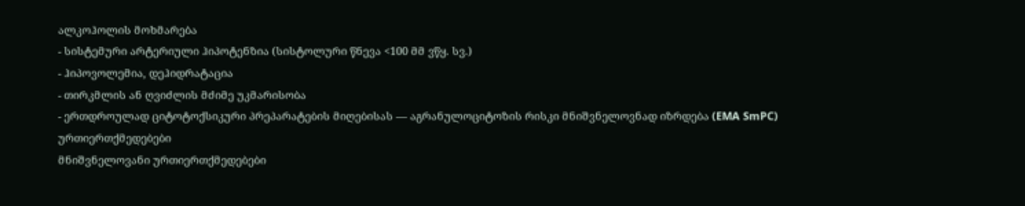ალკოჰოლის მოხმარება
- სისტემური არტერიული ჰიპოტენზია (სისტოლური წნევა <100 მმ ვწყ. სვ.)
- ჰიპოვოლემია, დეჰიდრატაცია
- თირკმლის ან ღვიძლის მძიმე უკმარისობა
- ერთდროულად ციტოტოქსიკური პრეპარატების მიღებისას — აგრანულოციტოზის რისკი მნიშვნელოვნად იზრდება (EMA SmPC)
ურთიერთქმედებები
მნიშვნელოვანი ურთიერთქმედებები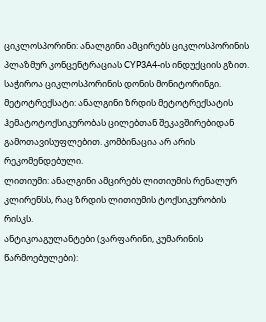ციკლოსპორინი: ანალგინი ამცირებს ციკლოსპორინის პლაზმურ კონცენტრაციას CYP3A4-ის ინდუქციის გზით. საჭიროა ციკლოსპორინის დონის მონიტორინგი.
მეტოტრექსატი: ანალგინი ზრდის მეტოტრექსატის ჰემატოტოქსიკურობას ცილებთან შეკავშირებიდან გამოთავისუფლებით. კომბინაცია არ არის რეკომენდებული.
ლითიუმი: ანალგინი ამცირებს ლითიუმის რენალურ კლირენსს, რაც ზრდის ლითიუმის ტოქსიკურობის რისკს.
ანტიკოაგულანტები (ვარფარინი, კუმარინის წარმოებულები):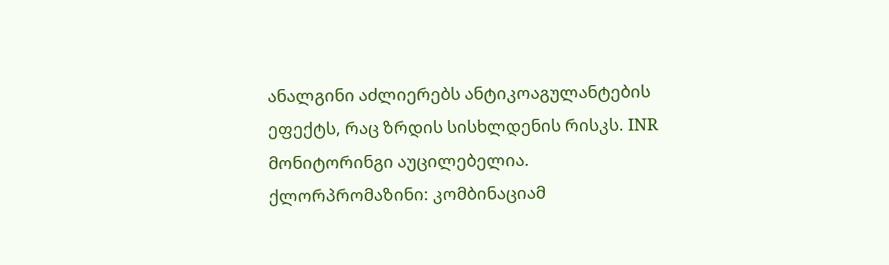ანალგინი აძლიერებს ანტიკოაგულანტების ეფექტს, რაც ზრდის სისხლდენის რისკს. INR მონიტორინგი აუცილებელია.
ქლორპრომაზინი: კომბინაციამ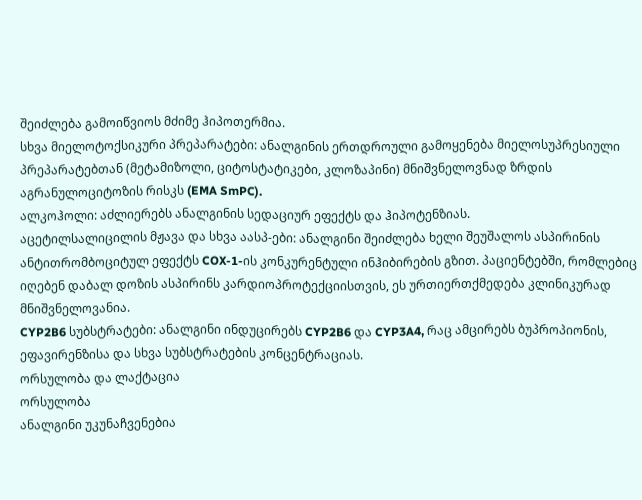შეიძლება გამოიწვიოს მძიმე ჰიპოთერმია.
სხვა მიელოტოქსიკური პრეპარატები: ანალგინის ერთდროული გამოყენება მიელოსუპრესიული პრეპარატებთან (მეტამიზოლი, ციტოსტატიკები, კლოზაპინი) მნიშვნელოვნად ზრდის აგრანულოციტოზის რისკს (EMA SmPC).
ალკოჰოლი: აძლიერებს ანალგინის სედაციურ ეფექტს და ჰიპოტენზიას.
აცეტილსალიცილის მჟავა და სხვა აასპ-ები: ანალგინი შეიძლება ხელი შეუშალოს ასპირინის ანტითრომბოციტულ ეფექტს COX-1-ის კონკურენტული ინჰიბირების გზით. პაციენტებში, რომლებიც იღებენ დაბალ დოზის ასპირინს კარდიოპროტექციისთვის, ეს ურთიერთქმედება კლინიკურად მნიშვნელოვანია.
CYP2B6 სუბსტრატები: ანალგინი ინდუცირებს CYP2B6 და CYP3A4, რაც ამცირებს ბუპროპიონის, ეფავირენზისა და სხვა სუბსტრატების კონცენტრაციას.
ორსულობა და ლაქტაცია
ორსულობა
ანალგინი უკუნაჩვენებია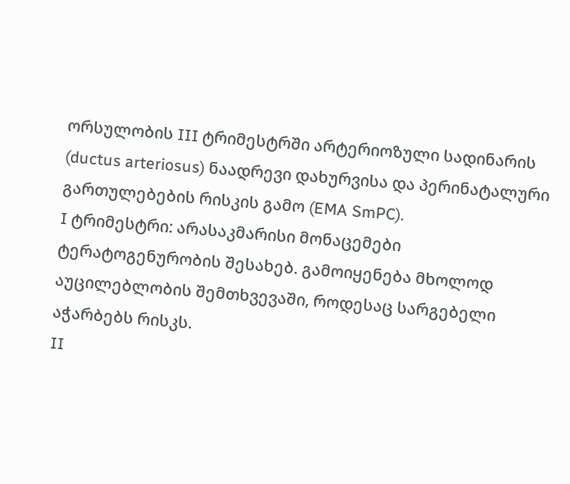ორსულობის III ტრიმესტრში არტერიოზული სადინარის (ductus arteriosus) ნაადრევი დახურვისა და პერინატალური გართულებების რისკის გამო (EMA SmPC).
I ტრიმესტრი: არასაკმარისი მონაცემები ტერატოგენურობის შესახებ. გამოიყენება მხოლოდ აუცილებლობის შემთხვევაში, როდესაც სარგებელი აჭარბებს რისკს.
II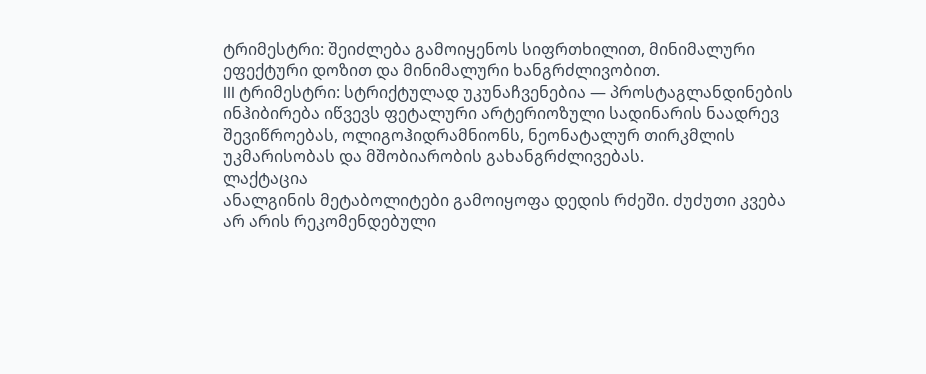ტრიმესტრი: შეიძლება გამოიყენოს სიფრთხილით, მინიმალური ეფექტური დოზით და მინიმალური ხანგრძლივობით.
III ტრიმესტრი: სტრიქტულად უკუნაჩვენებია — პროსტაგლანდინების ინჰიბირება იწვევს ფეტალური არტერიოზული სადინარის ნაადრევ შევიწროებას, ოლიგოჰიდრამნიონს, ნეონატალურ თირკმლის უკმარისობას და მშობიარობის გახანგრძლივებას.
ლაქტაცია
ანალგინის მეტაბოლიტები გამოიყოფა დედის რძეში. ძუძუთი კვება არ არის რეკომენდებული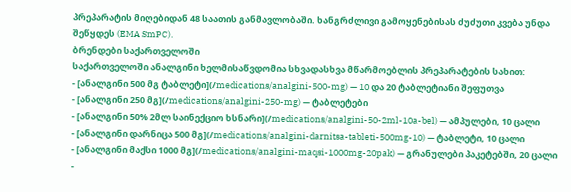პრეპარატის მიღებიდან 48 საათის განმავლობაში. ხანგრძლივი გამოყენებისას ძუძუთი კვება უნდა შეწყდეს (EMA SmPC).
ბრენდები საქართველოში
საქართველოში ანალგინი ხელმისაწვდომია სხვადასხვა მწარმოებლის პრეპარატების სახით:
- [ანალგინი 500 მგ ტაბლეტი](/medications/analgini-500-mg) — 10 და 20 ტაბლეტიანი შეფუთვა
- [ანალგინი 250 მგ](/medications/analgini-250-mg) — ტაბლეტები
- [ანალგინი 50% 2მლ საინექციო ხსნარი](/medications/analgini-50-2ml-10a-bel) — ამპულები, 10 ცალი
- [ანალგინი დარნიცა 500 მგ](/medications/analgini-darnitsa-tableti-500mg-10) — ტაბლეტი, 10 ცალი
- [ანალგინი მაქსი 1000 მგ](/medications/analgini-maqsi-1000mg-20pak) — გრანულები პაკეტებში, 20 ცალი
-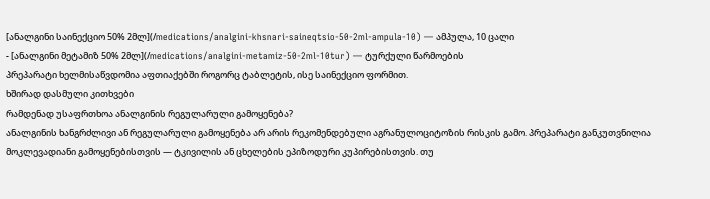[ანალგინი საინექციო 50% 2მლ](/medications/analgini-khsnari-saineqtsio-50-2ml-ampula-10) — ამპულა, 10 ცალი
- [ანალგინი მეტამიზ 50% 2მლ](/medications/analgini-metamiz-50-2ml-10tur) — ტურქული წარმოების
პრეპარატი ხელმისაწვდომია აფთიაქებში როგორც ტაბლეტის, ისე საინექციო ფორმით.
ხშირად დასმული კითხვები
რამდენად უსაფრთხოა ანალგინის რეგულარული გამოყენება?
ანალგინის ხანგრძლივი ან რეგულარული გამოყენება არ არის რეკომენდებული აგრანულოციტოზის რისკის გამო. პრეპარატი განკუთვნილია მოკლევადიანი გამოყენებისთვის — ტკივილის ან ცხელების ეპიზოდური კუპირებისთვის. თუ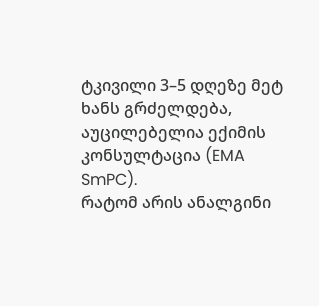ტკივილი 3–5 დღეზე მეტ ხანს გრძელდება, აუცილებელია ექიმის კონსულტაცია (EMA SmPC).
რატომ არის ანალგინი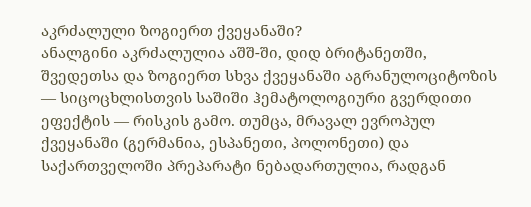აკრძალული ზოგიერთ ქვეყანაში?
ანალგინი აკრძალულია აშშ-ში, დიდ ბრიტანეთში, შვედეთსა და ზოგიერთ სხვა ქვეყანაში აგრანულოციტოზის — სიცოცხლისთვის საშიში ჰემატოლოგიური გვერდითი ეფექტის — რისკის გამო. თუმცა, მრავალ ევროპულ ქვეყანაში (გერმანია, ესპანეთი, პოლონეთი) და საქართველოში პრეპარატი ნებადართულია, რადგან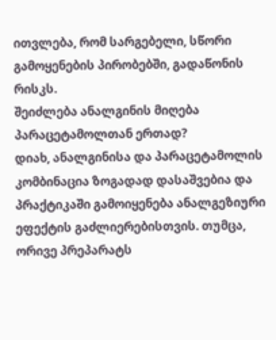ითვლება, რომ სარგებელი, სწორი გამოყენების პირობებში, გადაწონის რისკს.
შეიძლება ანალგინის მიღება პარაცეტამოლთან ერთად?
დიახ, ანალგინისა და პარაცეტამოლის კომბინაცია ზოგადად დასაშვებია და პრაქტიკაში გამოიყენება ანალგეზიური ეფექტის გაძლიერებისთვის. თუმცა, ორივე პრეპარატს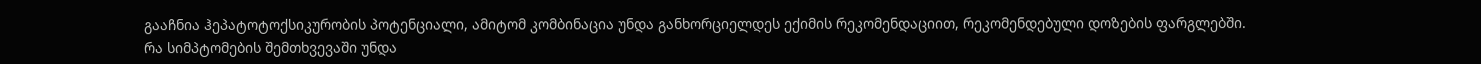გააჩნია ჰეპატოტოქსიკურობის პოტენციალი, ამიტომ კომბინაცია უნდა განხორციელდეს ექიმის რეკომენდაციით, რეკომენდებული დოზების ფარგლებში.
რა სიმპტომების შემთხვევაში უნდა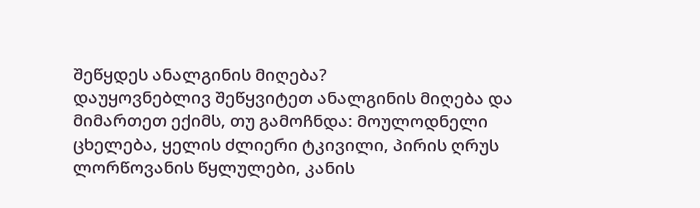შეწყდეს ანალგინის მიღება?
დაუყოვნებლივ შეწყვიტეთ ანალგინის მიღება და მიმართეთ ექიმს, თუ გამოჩნდა: მოულოდნელი ცხელება, ყელის ძლიერი ტკივილი, პირის ღრუს ლორწოვანის წყლულები, კანის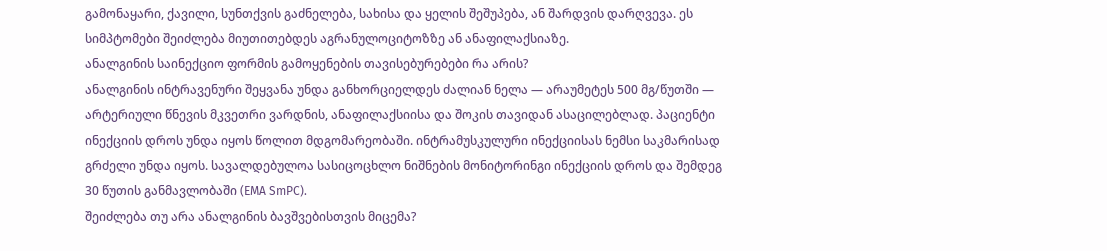გამონაყარი, ქავილი, სუნთქვის გაძნელება, სახისა და ყელის შეშუპება, ან შარდვის დარღვევა. ეს სიმპტომები შეიძლება მიუთითებდეს აგრანულოციტოზზე ან ანაფილაქსიაზე.
ანალგინის საინექციო ფორმის გამოყენების თავისებურებები რა არის?
ანალგინის ინტრავენური შეყვანა უნდა განხორციელდეს ძალიან ნელა — არაუმეტეს 500 მგ/წუთში — არტერიული წნევის მკვეთრი ვარდნის, ანაფილაქსიისა და შოკის თავიდან ასაცილებლად. პაციენტი ინექციის დროს უნდა იყოს წოლით მდგომარეობაში. ინტრამუსკულური ინექციისას ნემსი საკმარისად გრძელი უნდა იყოს. სავალდებულოა სასიცოცხლო ნიშნების მონიტორინგი ინექციის დროს და შემდეგ 30 წუთის განმავლობაში (EMA SmPC).
შეიძლება თუ არა ანალგინის ბავშვებისთვის მიცემა?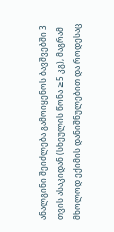ანალგინი შეიძლება გამოიყენოს ბავშვებში 3 თვის ასაკიდან (სხეულის წონა ≥5 კგ), მაგრამ მხოლოდ ექიმის დანიშნულებით და როდესაც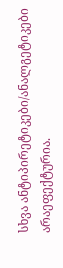სხვა ანტიპირეტიკები/ანალგეტიკები არაეფექტურია.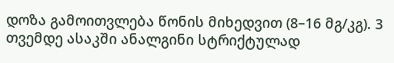დოზა გამოითვლება წონის მიხედვით (8–16 მგ/კგ). 3 თვემდე ასაკში ანალგინი სტრიქტულად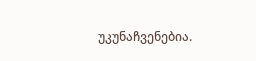უკუნაჩვენებია.